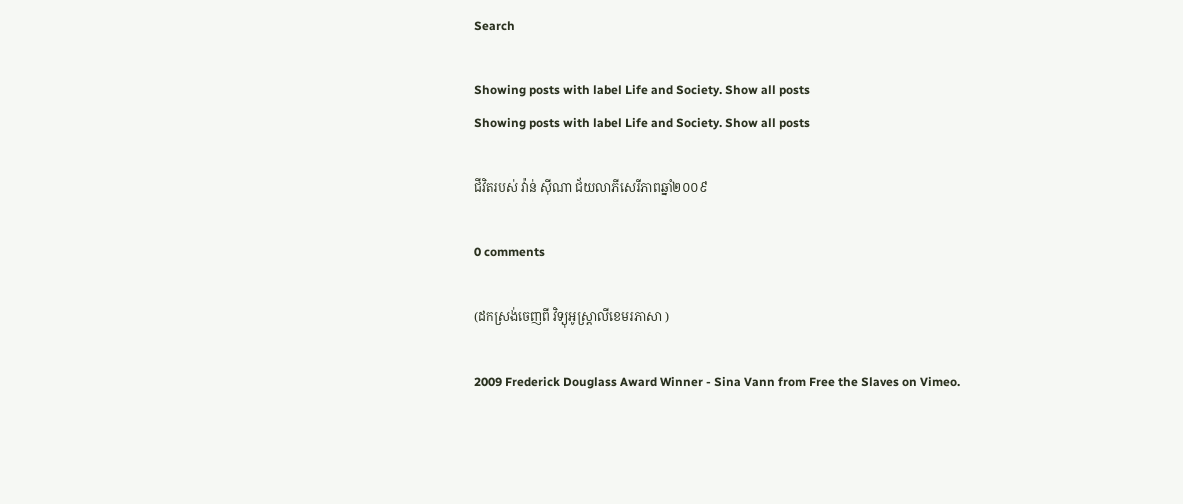Search

Showing posts with label Life and Society. Show all posts
Showing posts with label Life and Society. Show all posts

ជីវិតរបស់ វ៉ាន់ ស៊ីណា ជ័យលាភីសេរីភាពឆ្នាំ២០០៩

0 comments

(ដកស្រង់ចេញពី វិទ្យុអូស្ត្រាលីខេមរភាសា )

2009 Frederick Douglass Award Winner - Sina Vann from Free the Slaves on Vimeo.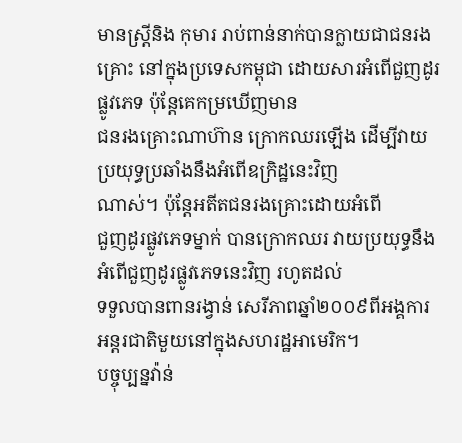មានស្រ្តីនិង កុមារ រាប់ពាន់នាក់បានក្លាយជាជនរងគ្រោះ នៅក្នុងប្រទេសកម្ពុជា ដោយសារអំពើជួញដូរផ្លូវភេទ ប៉ុន្តែគេកម្រឃើញមាន
ជនរងគ្រោះណាហ៊ាន ក្រោកឈរឡើង ដើម្បីវាយប្រយុទ្ធប្រឆាំងនឹងអំពើឧក្រិដ្ឋនេះវិញ
ណាស់។ ប៉ុន្តែអតីតជនរងគ្រោះដោយអំពើ
ជួញដូរផ្លូវភេទម្នាក់ បានក្រោកឈរ វាយប្រយុទ្ធនឹងអំពើជួញដូរផ្លូវភេទនេះវិញ រហូតដល់
ទទួលបានពានរង្វាន់ សេរីភាពឆ្នាំ២០០៩ពីអង្គការអន្តរជាតិមួយនៅក្នុងសហរដ្ឋអាមេរិក។
បច្ចុប្បន្នវ៉ាន់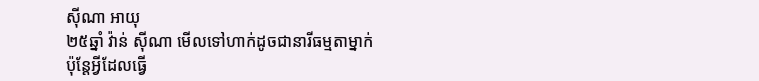ស៊ីណា អាយុ
២៥ឆ្នាំ វ៉ាន់ ស៊ីណា មើលទៅហាក់ដូចជានារីធម្មតាម្នាក់ ប៉ុន្តែអ្វីដែលធ្វើ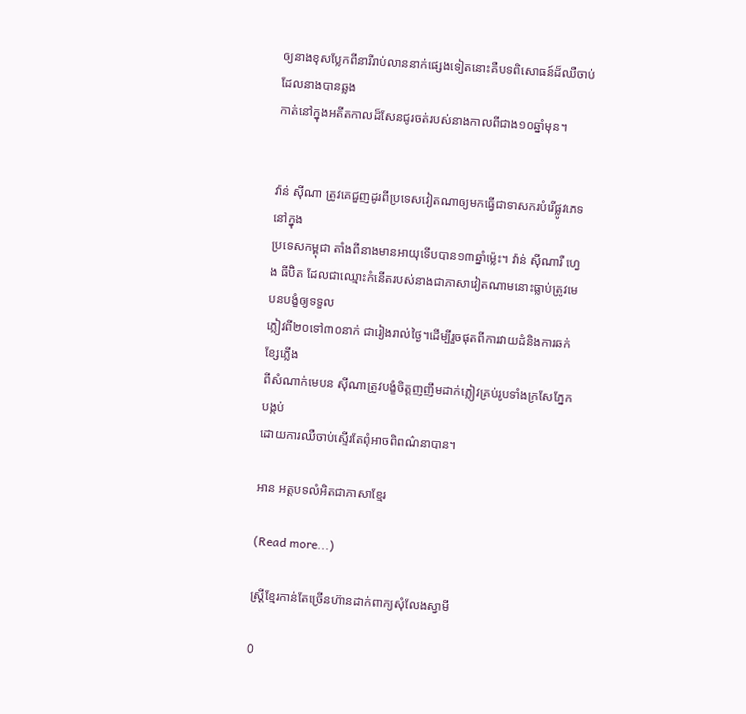ឲ្យនាងខុសប្លែកពីនារីរាប់លាននាក់ផ្សេងទៀតនោះគឺបទពិសោធន៍ដ៏ឈឺចាប់ដែលនាងបានឆ្លង
កាត់នៅក្នុងអតីតកាលដ៏សែនជូរចត់របស់នាងកាលពីជាង១០ឆ្នាំមុន។


វ៉ាន់ ស៊ីណា ត្រូវគេជួញដូរពីប្រទេសវៀតណាឲ្យមកធ្វើជាទាសករបំរើផ្លូវភេទនៅក្នុង
ប្រទេសកម្ពុជា តាំងពីនាងមានអាយុទើបបាន១៣ឆ្នាំម្ល៉េះ។ វ៉ាន់ ស៊ីណារឺ ហ្វេង ធីប៊ិត ដែលជាឈ្មោះកំនើតរបស់នាងជាភាសាវៀតណាមនោះធ្លាប់ត្រូវមេបនបង្ខំឲ្យទទួល
ភ្លៀវពី២០ទៅ៣០នាក់ ជារៀងរាល់ថ្ងៃ។ដើម្បីរួចផុតពីការវាយដំនិងការឆក់ខ្សែភ្លើង
ពីសំណាក់មេបន ស៊ីណាត្រូវបង្ខំចិត្តញញឹមដាក់ភ្លៀវគ្រប់រូបទាំងក្រសែភ្នែកបង្កប់
ដោយការឈឺចាប់ស្ទើរតែពុំអាចពិពណ៌នាបាន។

អាន អត្តបទលំអិតជាភាសាខ្មែរ

(Read more...)

ស្ត្រីខ្មែរកាន់តែច្រើនហ៊ានដាក់ពាក្យសុំលែងស្វាមី

0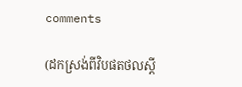comments

(ដកស្រង់ពីវិបផតថលស្តី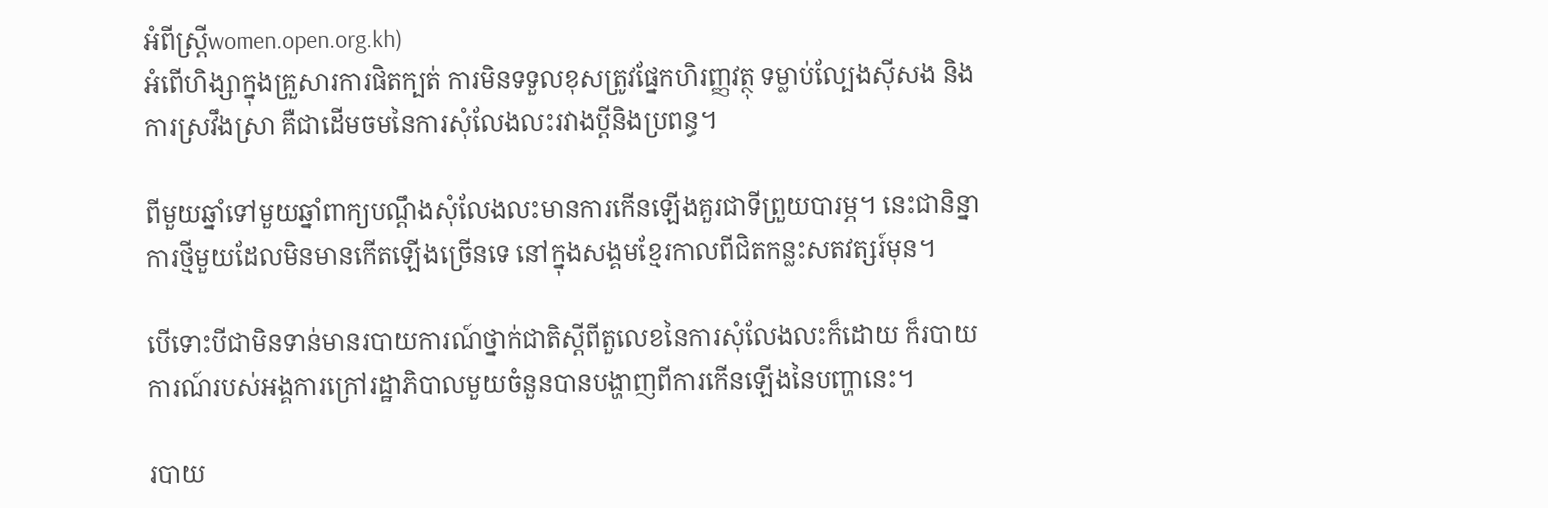អំពីស្រ្តីwomen.open.org.kh)
អំពើហិង្សាក្នុងគ្រួសារការផិតក្បត់ ការមិនទទួលខុសត្រូវផ្នែកហិរញ្ញវត្ថុ ទម្លាប់ល្បែងស៊ីសង និងការស្រវឹងស្រា គឺជាដើមចមនៃការសុំលែងលះរវាងប្ដីនិងប្រពន្ធ។

ពីមួយឆ្នាំទៅមួយឆ្នាំពាក្យបណ្ដឹងសុំលែងលះមានការកើនឡើងគួរជាទីព្រួយបារម្ភ។ នេះជានិន្នាការថ្មីមួយដែលមិនមានកើតឡើងច្រើនទេ នៅក្នុងសង្គមខ្មែរកាលពីជិតកន្លះសតវត្សរ៍មុន។

បើទោះបីជាមិនទាន់មានរបាយការណ៍ថ្នាក់ជាតិស្ដីពីតួលេខនៃការសុំលែងលះក៏ដោយ ក៏របាយការណ៍របស់អង្គការក្រៅរដ្ឋាភិបាលមួយចំនួនបានបង្ហាញពីការកើនឡើងនៃបញ្ហានេះ។

របាយ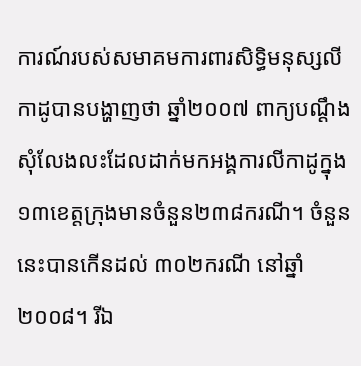ការណ៍របស់សមាគមការពារសិទ្ធិមនុស្សលីកាដូបានបង្ហាញថា ឆ្នាំ២០០៧ ពាក្យបណ្ដឹងសុំលែងលះដែលដាក់មកអង្គការលីកាដូក្នុង១៣ខេត្តក្រុងមានចំនួន២៣៨ករណី។ ចំនួននេះបានកើនដល់ ៣០២ករណី នៅឆ្នាំ២០០៨។ រីឯ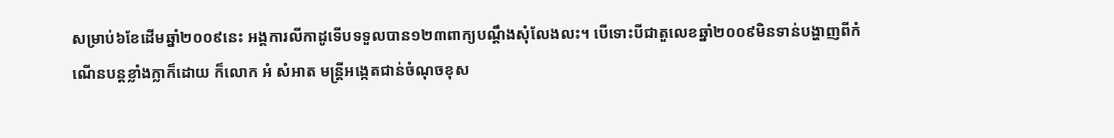សម្រាប់៦ខែដើមឆ្នាំ២០០៩នេះ អង្គការលីកាដូទើបទទួលបាន១២៣ពាក្យបណ្ដឹងសុំលែងលះ។ បើទោះបីជាតួលេខឆ្នាំ២០០៩មិនទាន់បង្ហាញពីកំណើនបន្តខ្លាំងក្លាក៏ដោយ ក៏លោក អំ សំអាត មន្ត្រីអង្កេតជាន់ចំណុចខុស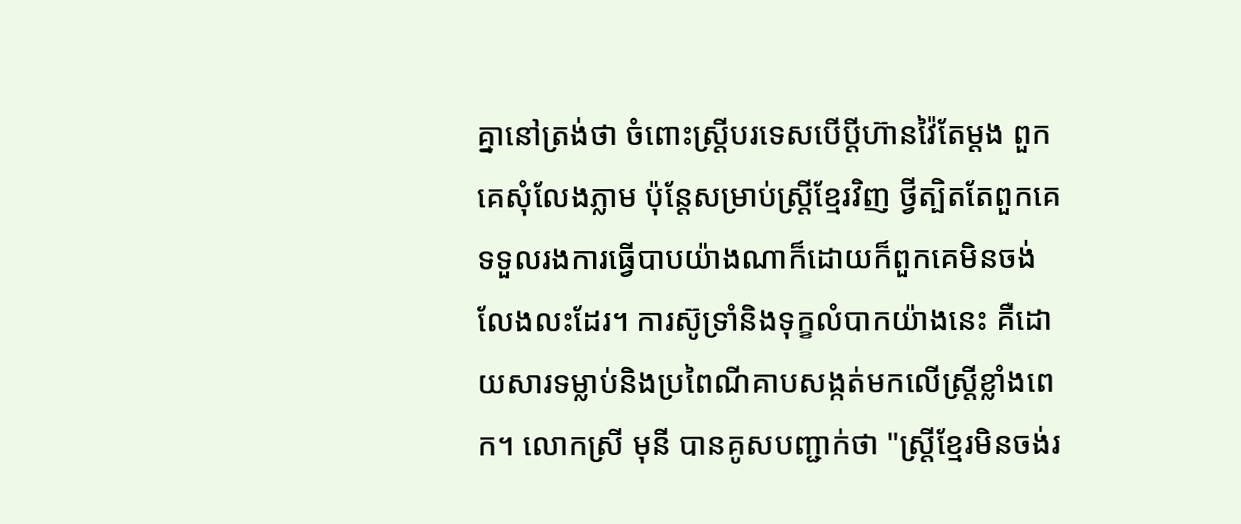គ្នានៅត្រង់ថា ចំពោះស្ត្រីបរទេសបើប្ដីហ៊ានវ៉ៃតែម្ដង ពួកគេសុំលែងភ្លាម ប៉ុន្តែសម្រាប់ស្ត្រីខ្មែរវិញ ថ្វីត្បិតតែពួកគេទទួលរងការធ្វើបាបយ៉ាងណាក៏ដោយក៏ពួកគេមិនចង់លែងលះដែរ។ ការស៊ូទ្រាំនិងទុក្ខលំបាកយ៉ាងនេះ គឺដោយសារទម្លាប់និងប្រពៃណីគាបសង្កត់មកលើស្ត្រីខ្លាំងពេក។ លោកស្រី មុនី បានគូសបញ្ជាក់ថា "ស្ត្រីខ្មែរមិនចង់រ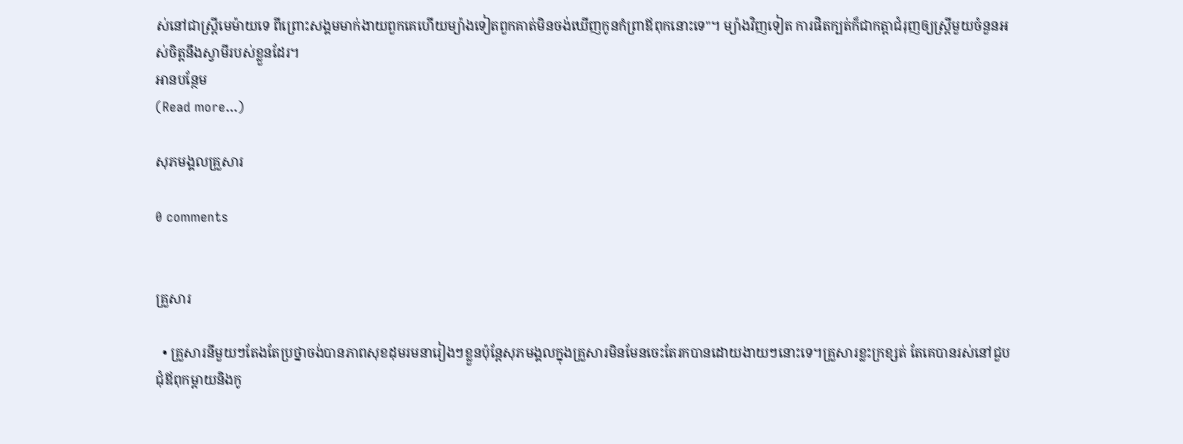ស់នៅជាស្ត្រីមេម៉ាយទេ ពីព្រោះសង្គមមាក់ងាយពួកគេហើយម្យ៉ាងទៀតពួកគាត់មិនចង់ឃើញកូនកំព្រាឪពុកនោះទេ"។ ម្យ៉ាងវិញទៀត ការផិតក្បត់ក៏ជាកត្តាជំរុញឲ្យស្ត្រីមួយចំនួនអស់ចិត្តនឹងស្វាមីរបស់ខ្លួនដែរ។
អានបន្ថែម
(Read more...)

សុភមង្គលគ្រួសារ

0 comments


គ្រួសារ

  • គ្រួសារនីមួយៗតែងតែប្រថ្នាចង់បានភាពសុខដុមរមនារៀងៗខ្លួនប៉ុន្តែសុភមង្គលក្នុងគ្រួសារមិនមែនចេះតែរកបានដោយងាយៗនោះទេ។គ្រួសារខ្លះក្រខ្សត់ តែគេបានរស់នៅជួបជុំឪពុកម្តាយនិងកូ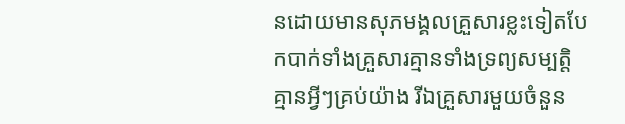នដោយមានសុភមង្គលគ្រួសារខ្លះទៀតបែកបាក់ទាំងគ្រួសារគ្មានទាំងទ្រព្យសម្បត្តិគ្មានអ្វីៗគ្រប់យ៉ាង រីឯគ្រួសារមួយចំនួន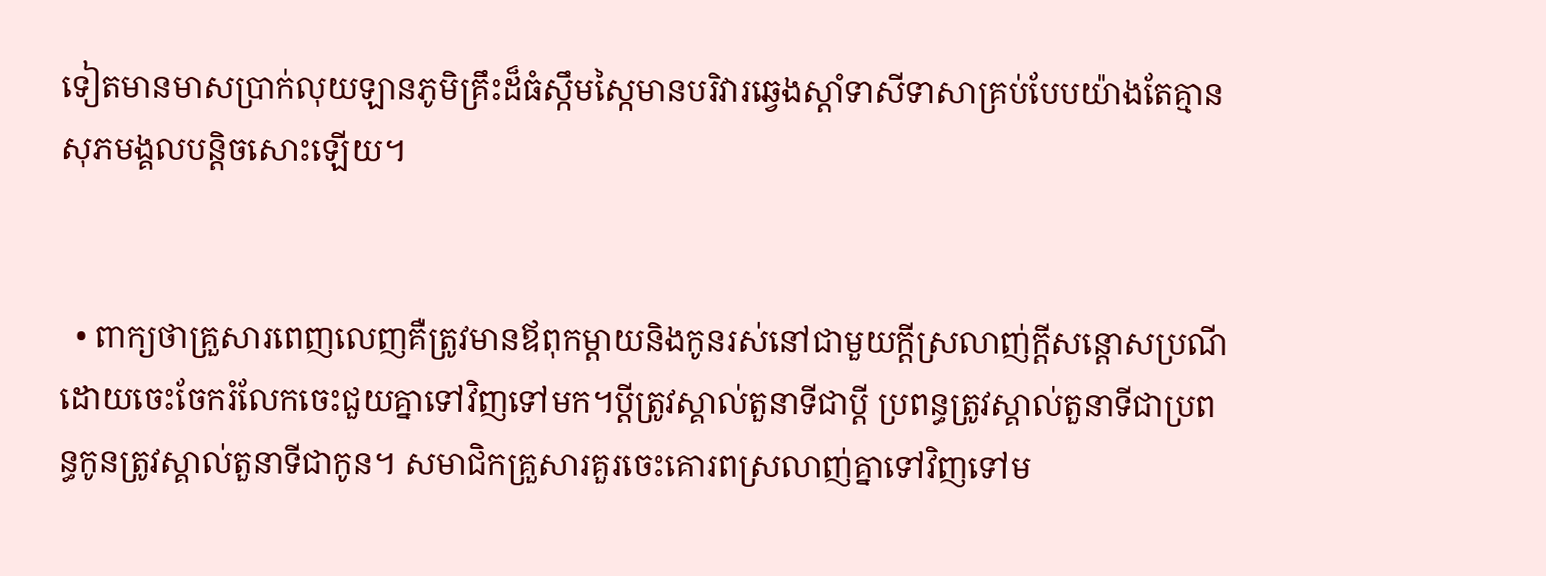ទៀតមានមាសប្រាក់លុយឡានភូមិគ្រឹះដ៏ធំស្កឹមស្កៃមានបរិវារឆ្វេងស្តាំទាសីទាសាគ្រប់បែបយ៉ាងតែគ្មានសុភមង្គលបន្តិចសោះឡើយ។


  • ពាក្យថាគ្រួសារពេញលេញគឺត្រូវមានឪពុកម្តាយនិងកូនរស់នៅជាមួយក្តីស្រលាញ់ក្តីសន្តោសប្រណីដោយចេះចែករំលែកចេះជួយគ្នាទៅវិញទៅមក។ប្តីត្រូវស្គាល់តួនាទីជាប្តី ប្រពន្ធត្រូវស្គាល់តួនាទីជាប្រពន្ធកូនត្រូវស្គាល់តួនាទីជាកូន។ សមាជិកគ្រួសារគួរចេះគោរពស្រលាញ់គ្នាទៅវិញទៅម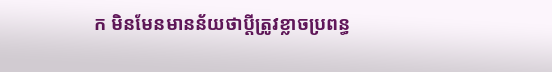ក មិនមែនមានន័យថាប្តីត្រូវខ្លាចប្រពន្ធ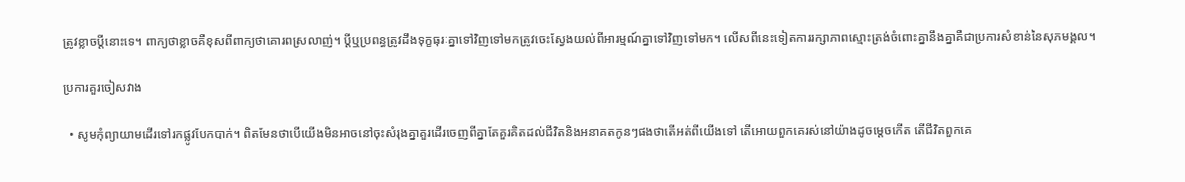ត្រូវខ្លាចប្តីនោះទេ។ ពាក្យថាខ្លាចគឺខុសពីពាក្យថាគោរពស្រលាញ់។ ប្តីឬប្រពន្ធត្រូវដឹងទុក្ខធុរៈគ្នាទៅវិញទៅមកត្រូវចេះស្វែងយល់ពីអារម្មណ៍គ្នាទៅវិញទៅមក។ លើសពីនេះទៀតការរក្សាភាពស្មោះត្រង់ចំពោះគ្នានឹងគ្នាគឺជាប្រការសំខាន់នៃសុភមង្គល។

ប្រការគួរចៀសវាង

  • សូមកុំព្យាយាមដើរទៅរកផ្លូវបែកបាក់។ ពិតមែនថាបើយើងមិនអាចនៅចុះសំរុងគ្នាគួរដើរចេញពីគ្នាតែគួរគិតដល់ជីវិតនិងអនាគតកូនៗផងថាតើអត់ពីយើងទៅ តើអោយពួកគេរស់នៅយ៉ាងដូចម្តេចកើត តើជីវិតពួកគេ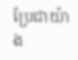ប្រែជាយ៉ាង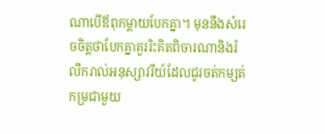ណាបើឪពុកម្តាយបែកគ្នា។ មុននឹងសំរេចចិត្តថាបែកគ្នាគួររិះគិតពិចារណានិងរំលឹករាល់អនុស្សាវរីយ៍ដែលជូរចត់កម្សត់កម្រជាមួយ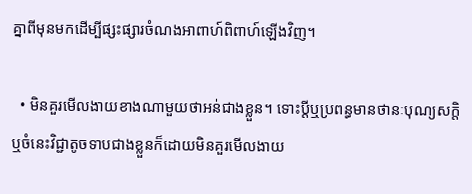គ្នាពីមុនមកដើម្បីផ្សះផ្សារចំណងអាពាហ៍ពិពាហ៍ឡើងវិញ។

  • មិនគួរមើលងាយខាងណាមួយថាអន់ជាងខ្លួន។ ទោះប្តីឬប្រពន្ធមានថានៈបុណ្យសក្តិឬចំនេះវិជ្ជាតូចទាបជាងខ្លួនក៏ដោយមិនគួរមើលងាយ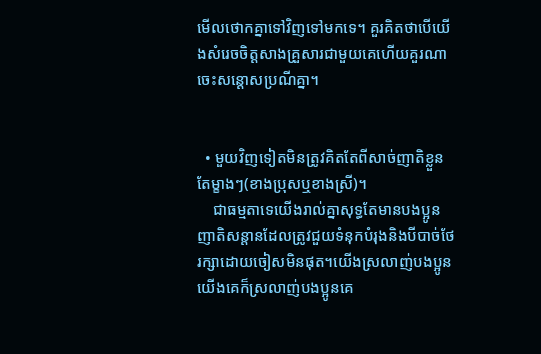មើលថោកគ្នាទៅវិញទៅមកទេ។ គួរគិតថាបើយើងសំរេចចិត្តសាងគ្រួសារជាមួយគេហើយគួរណាចេះសន្តោសប្រណីគ្នា។


  • មួយវិញទៀតមិនត្រូវគិតតែពីសាច់ញាតិខ្លួនតែម្ខាងៗ(ខាងប្រុសឬខាងស្រី)។
    ជាធម្មតាទេយើងរាល់គ្នាសុទ្ធតែមានបងប្អូនញាតិសន្តានដែលត្រូវជួយទំនុកបំរុងនិងបីបាច់ថែរក្សាដោយចៀសមិនផុត។យើងស្រលាញ់បងប្អូនយើងគេក៏ស្រលាញ់បងប្អូនគេ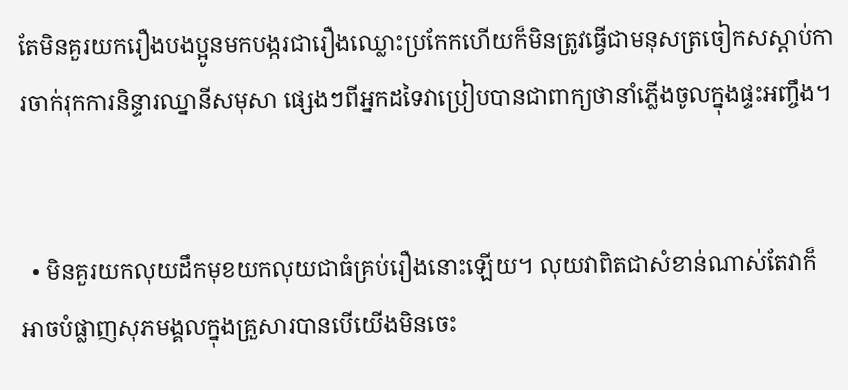តែមិនគួរយករឿងបងប្អូនមកបង្ករជារឿងឈ្លោះប្រកែកហើយក៏មិនត្រូវធ្វើជាមនុសត្រចៀកសស្តាប់ការចាក់រុកការនិន្ទារឈ្នានីសមុសា ផ្សេងៗពីអ្នកដទៃវាប្រៀបបានជាពាក្យថានាំភ្លើងចូលក្នុងផ្ទះអញ្ចឹង។


  • មិនគួរយកលុយដឹកមុខយកលុយជាធំគ្រប់រឿងនោះឡើយ។ លុយវាពិតជាសំខាន់ណាស់តែវាក៏អាចបំផ្លាញសុភមង្គលក្នុងគ្រួសារបានបើយើងមិនចេះ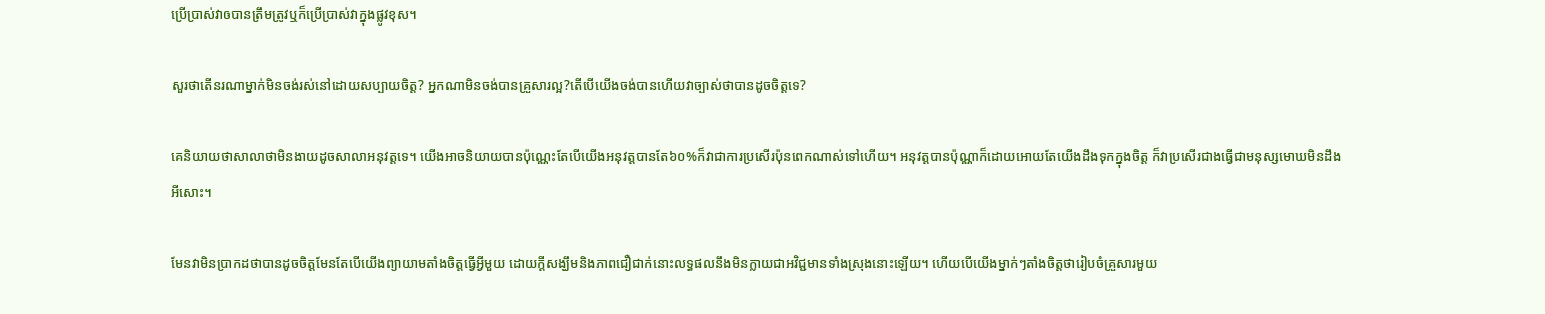ប្រើប្រាស់វាឲបានត្រឹមត្រូវឬក៏ប្រើប្រាស់វាក្នុងផ្លូវខុស។

សួរថាតើនរណាម្នាក់មិនចង់រស់នៅដោយសប្បាយចិត្ត? អ្នកណាមិនចង់បានគ្រួសារល្អ?តើបើយើងចង់បានហើយវាច្បាស់ថាបានដូចចិត្តទេ?

គេនិយាយថាសាលាថាមិនងាយដូចសាលាអនុវត្តទេ។ យើងអាចនិយាយបានប៉ុណ្ណេះតែបើយើងអនុវត្តបានតែ៦០%ក៏វាជាការប្រសើរប៉ុនពេកណាស់ទៅហើយ។ អនុវត្តបានប៉ុណ្ណាក៏ដោយអោយតែយើងដឹងទុកក្នុងចិត្ត ក៏វាប្រសើរជាងធ្វើជាមនុស្សមោឃមិនដឹងអីសោះ។

មែនវាមិនប្រាកដថាបានដូចចិត្តមែនតែបើយើងព្យាយាមតាំងចិត្តធ្វើអ្វីមួយ ដោយក្តីសង្ឃឹមនិងភាពជឿជាក់នោះលទ្ធផលនឹងមិនក្លាយជាអវិជ្ជមានទាំងស្រុងនោះឡើយ។ ហើយបើយើងម្នាក់ៗតាំងចិត្តថារៀបចំគ្រួសារមួយ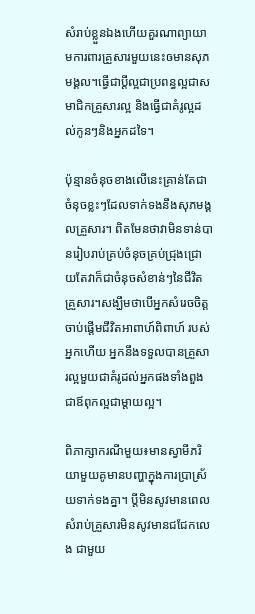សំរាប់ខ្លួនឯងហើយគួរណាព្យាយាមការពារគ្រួសារមួយនេះឲមានសុភមង្គល។ធ្វើជាប្តីល្អជាប្រពន្ធល្អជាសមាជិកគ្រួសារល្អ និងធ្វើជាគំរូល្អដល់កូនៗនិងអ្នកដទៃ។

ប៉ុន្មានចំនុចខាងលើនេះគ្រាន់តែជាចំនុចខ្លះៗដែលទាក់ទងនឹងសុភមង្គលគ្រួសារ។ ពិតមែនថាវាមិនទាន់បានរៀបរាប់គ្រប់ចំនុចគ្រប់ជ្រុងជ្រោយតែវាក៏ជាចំនុចសំខាន់ៗនៃជីវិតគ្រួសារ។សង្ឃឹមថាបើអ្នកសំរេចចិត្តចាប់ផ្តើមជីវិតអាពាហ៍ពិពាហ៍ របស់អ្នកហើយ អ្នកនឹងទទួលបានគ្រួសារល្អមួយជាគំរូដល់អ្នកផងទាំងពួងជាឪពុកល្អជាម្តាយល្អ។

ពិភាក្សាករណីមួយ៖មានស្វាមីភរិយាមួយគូមានបញ្ហាក្នុងការប្រាស្រ័យទាក់ទងគ្នា។ ប្តីមិនសូវមានពេលសំរាប់គ្រួសារមិនសូវមានជជែកលេង ជាមួយ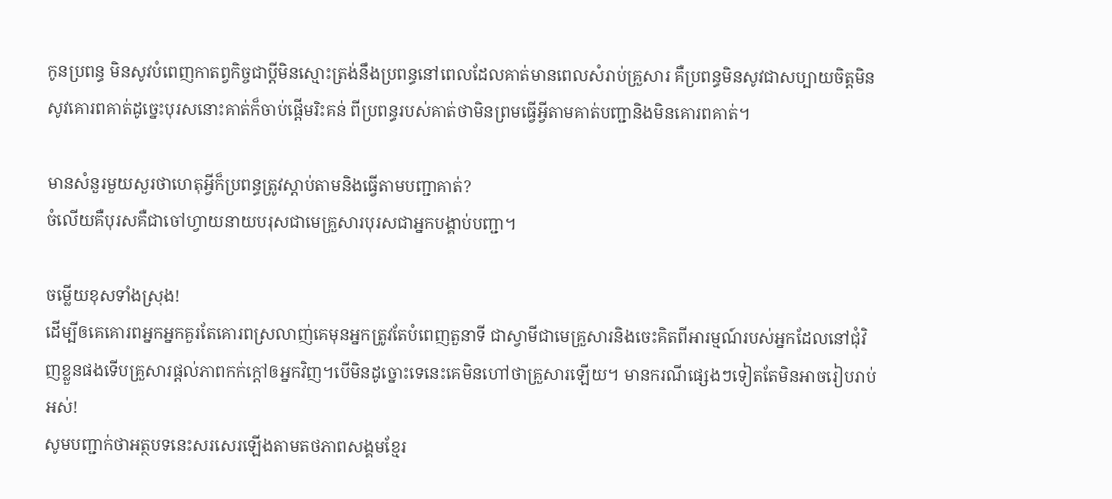កូនប្រពន្ធ មិនសូវបំពេញកាតព្វកិច្ចជាប្តីមិនស្មោះត្រង់នឹងប្រពន្ធនៅពេលដែលគាត់មានពេលសំរាប់គ្រួសារ គឺប្រពន្ធមិនសូវជាសប្បាយចិត្តមិនសូវគោរពគាត់ដូច្នេះបុរសនោះគាត់ក៏ចាប់ផ្តើមរិះគន់ ពីប្រពន្ធរបស់គាត់ថាមិនព្រមធ្វើអ្វីតាមគាត់បញ្ជានិងមិនគោរពគាត់។

មានសំនួរមួយសួរថាហេតុអ្វីក៏ប្រពន្ធត្រូវស្តាប់តាមនិងធ្វើតាមបញ្ជាគាត់?
ចំលើយគឺបុរសគឺជាចៅហ្វាយនាយបរុសជាមេគ្រួសារបុរសជាអ្នកបង្គាប់បញ្ជា។

ចម្លើយខុសទាំងស្រុង!
ដើម្បីឲគេគោរពអ្នកអ្នកគួរតែគោរពស្រលាញ់គេមុនអ្នកត្រូវតែបំពេញតួនាទី ជាស្វាមីជាមេគ្រួសារនិងចេះគិតពីអារម្មណ៍របស់អ្នកដែលនៅជុំវិញខ្លួនផងទើបគ្រួសារផ្តល់ភាពកក់ក្តៅឲអ្នកវិញ។បើមិនដូច្នោះទេនេះគេមិនហៅថាគ្រួសារឡើយ។ មានករណីផ្សេងៗទៀតតែមិនអាចរៀបរាប់អស់!
សូមបញ្ជាក់ថាអត្ថបទនេះសរសេរឡើងតាមតថភាពសង្គមខ្មែរ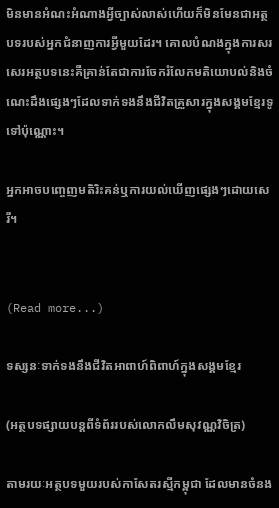មិនមានអំណះអំណាងអ្វីច្បាស់លាស់ហើយក៏មិនមែនជាអត្ថបទរបស់អ្នកជំនាញការអ្វីមួយដែរ។ គោលបំណងក្នុងការសរសេរអត្ថបទនេះគឺគ្រាន់តែជាការចែករំលែកមតិយោបល់និងចំណេះដឹងផ្សេងៗដែលទាក់ទងនឹងជីវិតគ្រួសារក្នុងសង្គមខ្មែរទូទៅប៉ុណ្ណោះ។

អ្នកអាចបញ្ចេញមតិរិះគន់ឬការយល់ឃើញផ្សេងៗដោយសេរី។


(Read more...)

ទស្សនៈទាក់ទងនឹងជីវិតអាពាហ៍ពិពាហ៍ក្នុងសង្គមខ្មែរ

(អត្ថបទផ្សាយបន្តពីទំព័ររបស់លោកលឹមសុវណ្ណវិចិត្រ)

តាមរយៈអត្ថបទមួយរបស់កាសែតរស្មីកម្ពុជា ដែលមានចំនង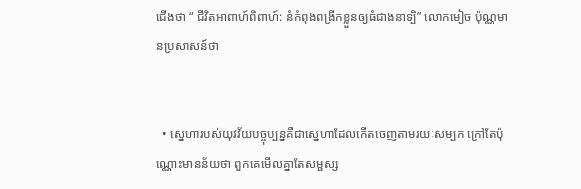ជើងថា “ ជីវិតអាពាហ៍ពិពាហ៍: នំកំពុងពង្រីកខ្លួនឲ្យធំជាងនាទ្បិ” លោកមៀច ប៉ុណ្ណមានប្រសាសន៍ថា


  • ស្នេហារបស់យុវវ័យបច្ចុប្បន្នគឺជាស្នេហាដែលកើតចេញតាមរយៈសម្បក ក្រៅតែប៉ុណ្ណោះមានន័យថា ពួកគេមើលគ្នាតែសម្ផស្ស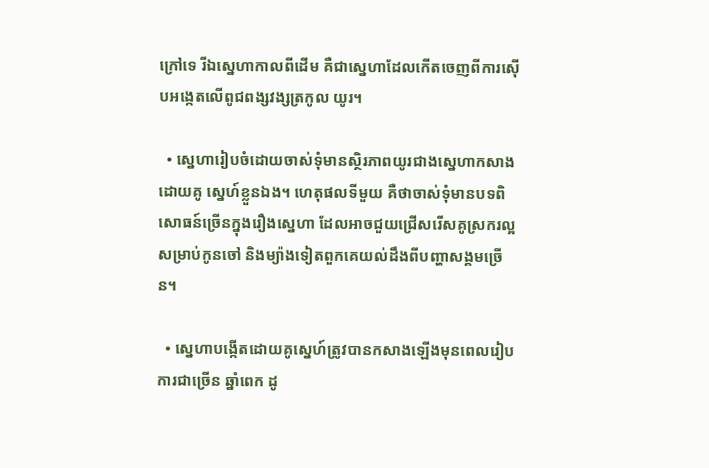ក្រៅទេ រីឯស្នេហាកាលពីដើម គឺជាស្នេហាដែលកើតចេញពីការស៊ើបអង្កេតលើពូជពង្សវង្សត្រកូល យូរ។

  • ស្នេហារៀបចំដោយចាស់ទុំមានស្ថិរភាពយូរជាងស្នេហាកសាងដោយគូ ស្នេហ៍ខ្លួនឯង។ ហេតុផលទីមួយ គឺថាចាស់ទុំមានបទពិសោធន៍ច្រើនក្នុងរឿងស្នេហា ដែលអាចជួយជ្រើសរើសគូស្រករល្អសម្រាប់កូនចៅ និងម្យ៉ាងទៀតពួកគេយល់ដឹងពីបញ្ហាសង្គមច្រើន។

  • ស្នេហាបង្កើតដោយគូស្នេហ៍ត្រូវបានកសាងឡើងមុនពេលរៀបការជាច្រើន ឆ្នាំពេក ដូ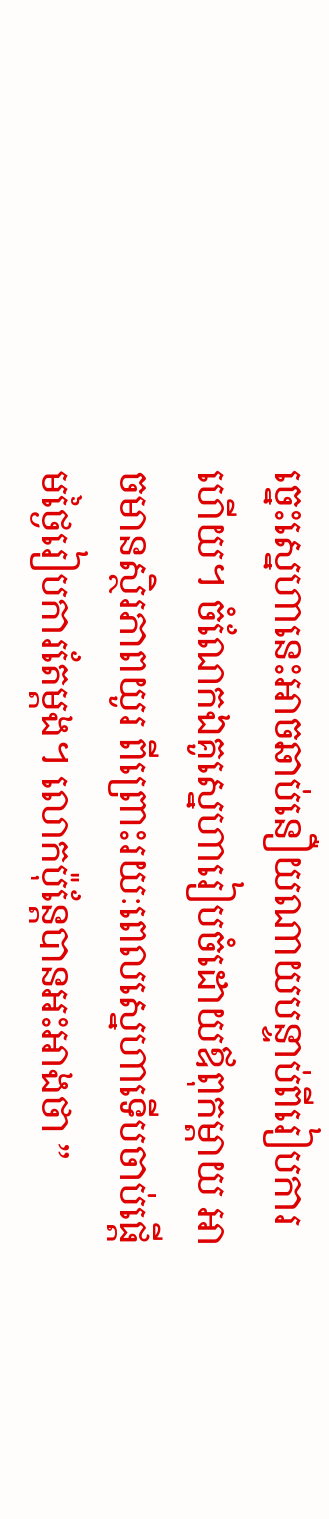ច្នេះស្នេហានេះអាចឆាប់នឿយណាយបន្ទាប់ពីរៀបការហើយ។ ចំណែកឯគូស្នេហារៀបចំដោយឪពុកម្ដាយ អាចមានស្ថិរភាពយូរ ពីព្រោះរយៈពេលស្នេហាទើបចាប់ផ្ដើមថ្ងៃរៀបការតែម្ដង។ លោកប៉ុន្តែបានអះអាងថា ”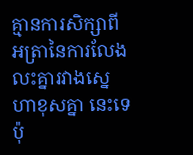គ្មានការសិក្សាពីអត្រានៃការលែងលះគ្នារវាងស្នេហាខុសគ្នា នេះទេ ប៉ុ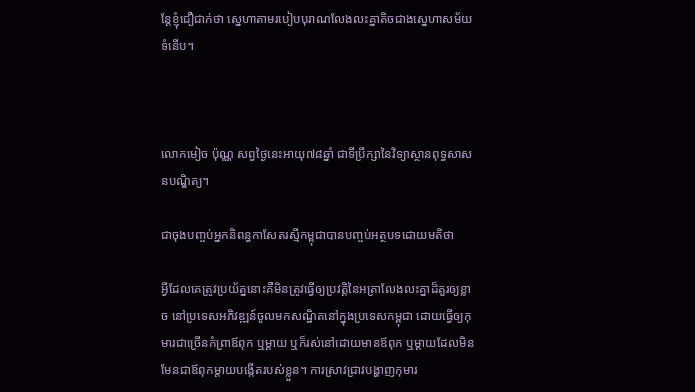ន្តែខ្ញុំជឿជាក់ថា ស្នេហាតាមរបៀបបុរាណលែងលះគ្នាតិចជាងស្នេហាសម័យទំនើប។



លោកមៀច ប៉ុណ្ណ សព្វថ្ងៃនេះអាយុ៧៨ឆ្នាំ ជាទីប្រឹក្សានៃវិទ្យាស្ថានពុទ្ធសាសនបណ្ឌិត្យ។

ជាចុងបញ្ចប់អ្នកនិពន្ធកាសែតរស្មីកម្ពុជាបានបញ្ចប់អត្ថបទដោយមតិថា

អ្វីដែលគេត្រូវប្រយ័ត្ននោះគឺមិនត្រូវធ្វើឲ្យប្រវត្តិនៃអត្រាលែងលះគ្នាដ៏គួរឲ្យខ្លាច នៅប្រទេសអភិវឌ្ឍន៍ចូលមកសណ្ឋិតនៅក្នុងប្រទេសកម្ពុជា ដោយធ្វើឲ្យកុមារជាច្រើនកំព្រាឪពុក ឬម្ដាយ ឬក៏រស់នៅដោយមានឪពុក ឬម្ដាយដែលមិនមែនជាឪពុកម្ដាយបង្កើតរបស់ខ្លួន។ ការស្រាវជ្រាវបង្ហាញកុមារ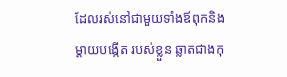ដែលរស់នៅជាមួយទាំងឪពុកនិងម្ដាយបង្កើត របស់ខ្លួន ឆ្លាតជាងកុ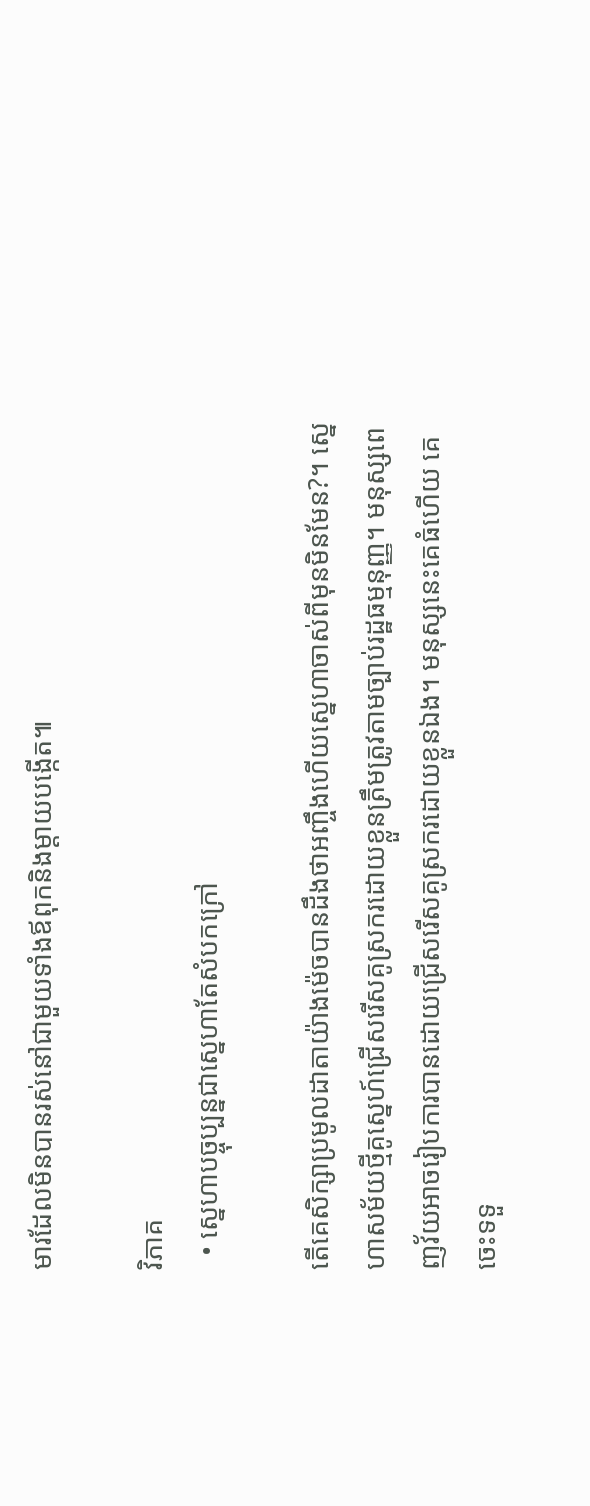មារដែលមិនបានរស់នៅជាមួយទាំងឪពុកនិងម្ដាយបង្កើត៕

វិភាគ
  • ស្នេហាបច្ចុប្បន្នជាស្នេហាតែសំបកក្រៅ

តើគេសិក្សាប្រមូលដាតាយ៉ាងម៉េចបានដឹងថាអញ្ចឹងហើយស្នេហាចាស់ពីមុនមិនមែន?។ ស្នេហាសម័យថ្មីគូស្នេហ៍ជ្រើសរើសគូស្រករដោយខ្លួនត្រឹមត្រូវតាមច្បាប់រដ្ឋធម្មនុញ្ញ។ មនុស្សពេញវ័យអាចរៀបការបានដោយជ្រើសរើសគូស្រករដោយខ្លួនឯង។ មនុស្សនេះគេធំហើយ គេចេះទទួ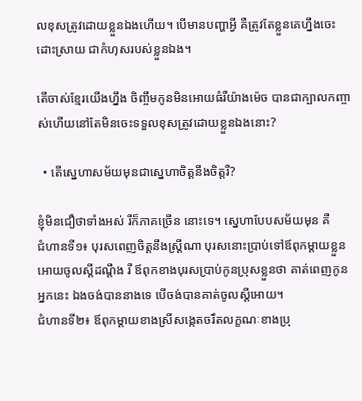លខុសត្រូវដោយខ្លួនឯងហើយ។ បើមានបញ្ហាអ្វី គឺត្រូវតែខ្លួនគេហ្នឹងចេះដោះស្រាយ ជាកំហុសរបស់ខ្លួនឯង។

តើចាស់ខ្មែរយើងហ្នឹង ចិញ្ចឹមកូនមិនអោយធំរឺយ៉ាងម៉េច បានជាក្បាលកញ្ចាស់ហើយនៅតែមិនចេះទទួលខុសត្រូវដោយខ្លួនឯងនោះ?

  • តើស្នេហាសម័យមុនជាស្នេហាចិត្តនឹងចិត្តរឺ?

ខ្ញុំមិនជឿថាទាំងអស់ រឺក៏ភាគច្រើន នោះទេ។ ស្នេហាបែបសម័យមុន គឺ
ជំហានទី១៖ បុរសពេញចិត្តនឹងស្ត្រីណា បុរសនោះប្រាប់ទៅឪពុកម្តាយខ្លួនអោយចូលស្តីដណ្តឹង រឺ ឪពុកខាងបុរសប្រាប់កូនប្រុសខ្លួនថា គាត់ពេញកូនអ្នកនេះ ឯងចង់បាននាងទេ បើចង់បានគាត់ចូលស្តីអោយ។
ជំហានទី២៖ ឪពុកម្តាយខាងស្រីសង្កេតចរឹតលក្ខណៈខាងប្រុ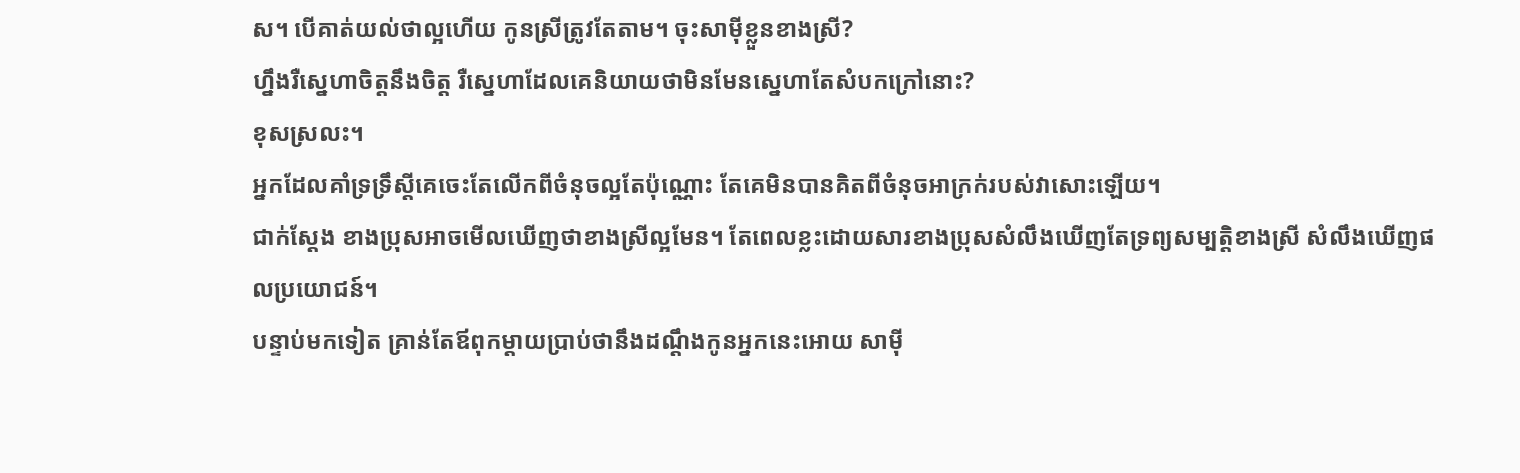ស។ បើគាត់យល់ថាល្អហើយ កូនស្រីត្រូវតែតាម។ ចុះសាម៉ីខ្លួនខាងស្រី?
ហ្នឹងរឺស្នេហាចិត្តនឹងចិត្ត រឺស្នេហាដែលគេនិយាយថាមិនមែនស្នេហាតែសំបកក្រៅនោះ?
ខុសស្រលះ។
អ្នកដែលគាំទ្រទ្រឹស្តីគេចេះតែលើកពីចំនុចល្អតែប៉ុណ្ណោះ តែគេមិនបានគិតពីចំនុចអាក្រក់របស់វាសោះឡើយ។
ជាក់ស្តែង ខាងប្រុសអាចមើលឃើញថាខាងស្រីល្អមែន។ តែពេលខ្លះដោយសារខាងប្រុសសំលឹងឃើញតែទ្រព្យសម្បត្តិខាងស្រី សំលឹងឃើញផលប្រយោជន៍។
បន្ទាប់មកទៀត គ្រាន់តែឪពុកម្តាយប្រាប់ថានឹងដណ្តឹងកូនអ្នកនេះអោយ សាម៉ី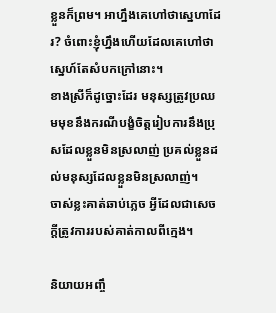ខ្លួនក៏ព្រម។ អាហ្នឹងគេហៅថាស្នេហាដែរ? ចំពោះខ្ញុំហ្នឹងហើយដែលគេហៅថាស្នេហ៍តែសំបកក្រៅនោះ។
ខាងស្រីក៏ដូច្នោះដែរ មនុស្សត្រូវប្រឈមមុខនឹងករណីបង្ខំចិត្តរៀបការនឹងប្រុសដែលខ្លួនមិនស្រលាញ់ ប្រគល់ខ្លួនដល់មនុស្សដែលខ្លួនមិនស្រលាញ់។
ចាស់ខ្លះគាត់ឆាប់ភ្លេច អ្វីដែលជាសេចក្តីត្រូវការរបស់គាត់កាលពីក្មេង។

និយាយអញ្ចឹ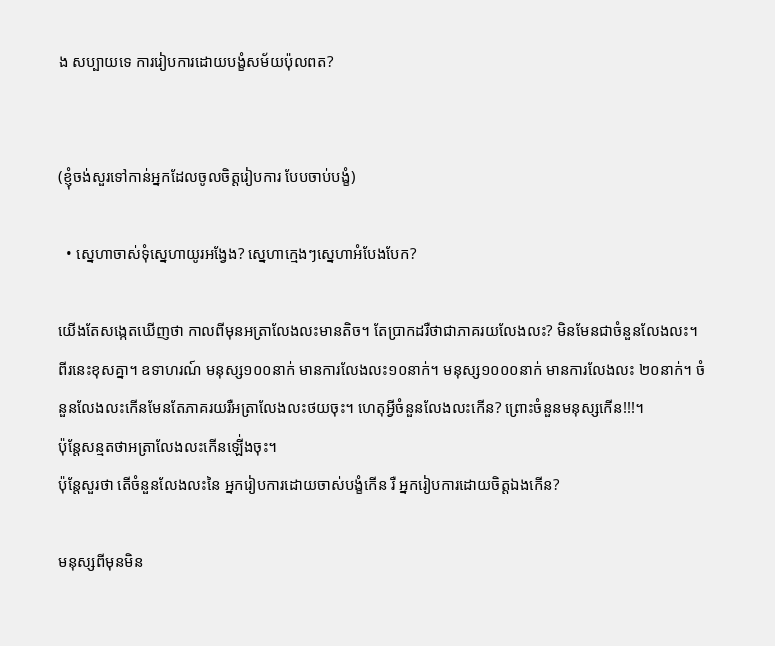ង សប្បាយទេ ការរៀបការដោយបង្ខំសម័យប៉ុលពត?


(ខ្ញុំចង់សួរទៅកាន់អ្នកដែលចូលចិត្តរៀបការ បែបចាប់បង្ខំ)

  • ស្នេហាចាស់ទុំស្នេហាយូរអង្វែង? ស្នេហាក្មេងៗស្នេហាអំបែងបែក?

យើងតែសង្កេតឃើញថា កាលពីមុនអត្រាលែងលះមានតិច។ តែប្រាកដរឺថាជាភាគរយលែងលះ? មិនមែនជាចំនួនលែងលះ។ ពីរនេះខុសគ្នា។ ឧទាហរណ៍ មនុស្ស១០០នាក់ មានការលែងលះ១០នាក់។ មនុស្ស១០០០នាក់ មានការលែងលះ ២០នាក់។ ចំនួនលែងលះកើនមែនតែភាគរយរឺអត្រាលែងលះថយចុះ។ ហេតុអ្វីចំនួនលែងលះកើន? ព្រោះចំនួនមនុស្សកើន!!!។
ប៉ុន្តែសន្មតថាអត្រាលែងលះកើនឡើ់ងចុះ។
ប៉ុន្តែសួរថា តើចំនួនលែងលះនៃ អ្នករៀបការដោយចាស់បង្ខំកើន រឺ អ្នករៀបការដោយចិត្តឯងកើន?

មនុស្សពីមុនមិន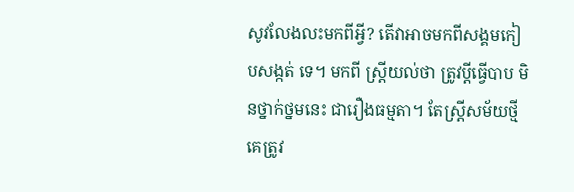សូវលែងលះមកពីអ្វី? តើវាអាចមកពីសង្គមកៀបសង្កត់ ទេ។ មកពី ស្ត្រីយល់ថា ត្រូវប្តីធ្វើបាប មិនថ្នាក់ថ្នមនេះ ជារឿងធម្មតា។ តែស្ត្រីសម័យថ្មី គេត្រូវ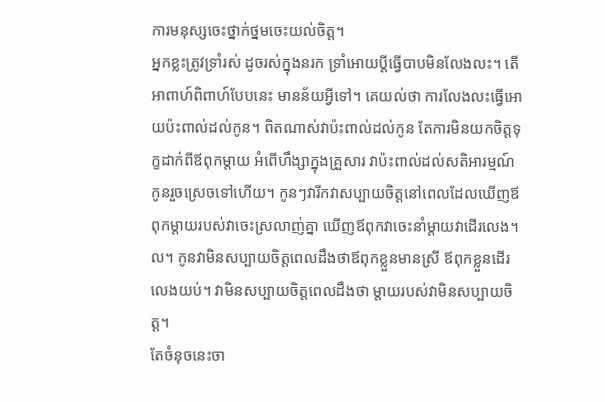ការមនុស្សចេះថ្នាក់ថ្នមចេះយល់ចិត្ត។
អ្នកខ្លះត្រូវទ្រាំរស់ ដូចរស់ក្នុងនរក ទ្រាំអោយប្តីធ្វើបាបមិនលែងលះ។ តើអាពាហ៍ពិពាហ៍បែបនេះ មានន័យអ្វីទៅ។ គេយល់ថា ការលែងលះធ្វើអោយប៉ះពាល់ដល់កូន។ ពិតណាស់វាប៉ះពាល់ដល់កូន តែការមិនយកចិត្តទុក្ខដាក់ពីឪពុកម្តាយ អំពើហឹង្សាក្នុងគ្រួសារ វាប៉ះពាល់ដល់សតិអារម្មណ៍កូនរួចស្រេចទៅហើយ។ កូនៗវារីកវាសប្បាយចិត្តនៅពេលដែលឃើញឪពុកម្តាយរបស់វាចេះស្រលាញ់គ្នា ឃើញឪពុកវាចេះនាំម្តាយវាដើរលេង។ល។ កូនវាមិនសប្បាយចិត្តពេលដឹងថាឪពុកខ្លួនមានស្រី ឪពុកខ្លួនដើរលេងយប់។ វាមិនសប្បាយចិត្តពេលដឹងថា ម្តាយរបស់វាមិនសប្បាយចិត្ត។
តែចំនុចនេះចា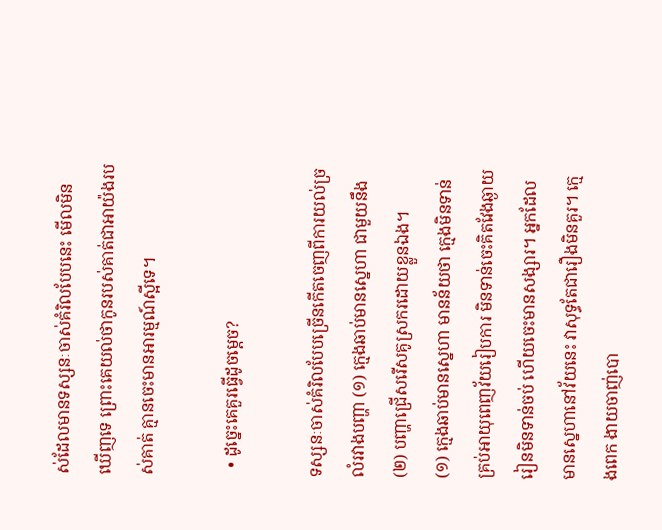ស់ដែលមានទស្សនៈចាស់គំរិលបែបនេះ មើលមិនឃើញទេ ព្រោះគេយល់ថាកូនរបស់គាត់ជាអាយ៉ងរបស់គាត់ គ្មានចេះមានអារម្មណ៍ស្អីទេ។

  • ដូច្នេះគេគួរធ្វើដូចម្តេច?

ទស្សនៈចាស់គំរិលបែបច្រើនកើតចេញពីការយល់ច្រលំរវាងបញ្ហា (១) ក្មេងឆាប់មានស្នេហា ជាមួយនឹង (២) បញ្ហាជ្រើសរើសគូស្រករដោយខ្លួនឯង។
(១) ក្មេងឆាប់មានស្នេហា មានន័យថា ក្មេងមិនទាន់គ្រប់អាយុពេញវ័យរៀបការ មិនទាន់ចេះគិតវែងឆ្ងាយ រៀនមិនទាន់ចប់ ហើយចេះមានសង្សារ។ អ្នកដែលមានស្នេហានៅវ័យនេះ វាសុទ្ធតែជារឿងមិនគួរ។ ក្មេងពេក ងាយចាញ់បោ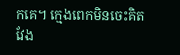កគេ។ ក្មេងពេកមិនចេះគិតវែង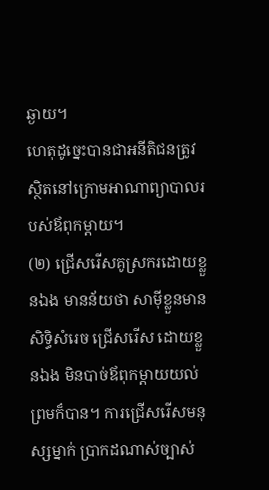ឆ្ងាយ។
ហេតុដូច្នេះបានជាអនីតិជនត្រូវស្ថិតនៅក្រោមអាណាព្យាបាលរបស់ឪពុកម្តាយ។
(២) ជ្រើសរើសគូស្រករដោយខ្លួនឯង មានន័យថា សាម៉ីខ្លួនមានសិទ្ធិសំរេច ជ្រើសរើស ដោយខ្លួនឯង មិនបាច់ឪពុកម្តាយយល់ព្រមក៏បាន។ ការជ្រើសរើសមនុស្សម្នាក់ ប្រាកដណាស់ច្បាស់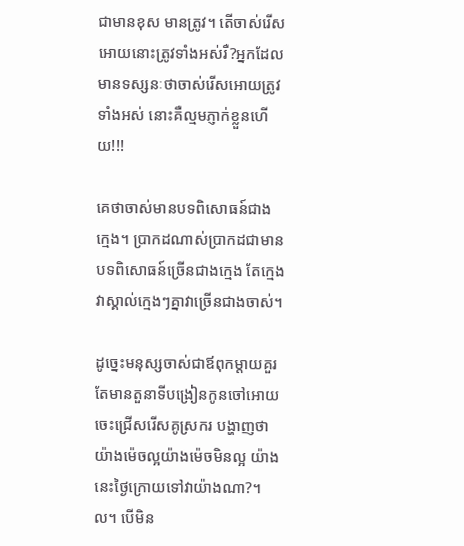ជាមានខុស មានត្រូវ។ តើចាស់រើសអោយនោះត្រូវទាំងអស់រឺ?អ្នកដែលមានទស្សនៈថាចាស់រើសអោយត្រូវទាំងអស់ នោះគឺល្មមភ្ញាក់ខ្លួនហើយ!!!

គេថាចាស់មានបទពិសោធន៍ជាងក្មេង។ ប្រាកដណាស់ប្រាកដជាមានបទពិសោធន៍ច្រើនជាងក្មេង តែក្មេងវាស្គាល់ក្មេងៗគ្នាវាច្រើនជាងចាស់។

ដូច្នេះមនុស្សចាស់ជាឪពុកម្តាយគួរតែមានតួនាទីបង្រៀនកូនចៅអោយចេះជ្រើសរើសគូស្រករ បង្ហាញថាយ៉ាងម៉េចល្អយ៉ាងម៉េចមិនល្អ យ៉ាងនេះថ្ងៃក្រោយទៅវាយ៉ាងណា?។ល។ បើមិន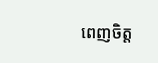ពេញចិត្ត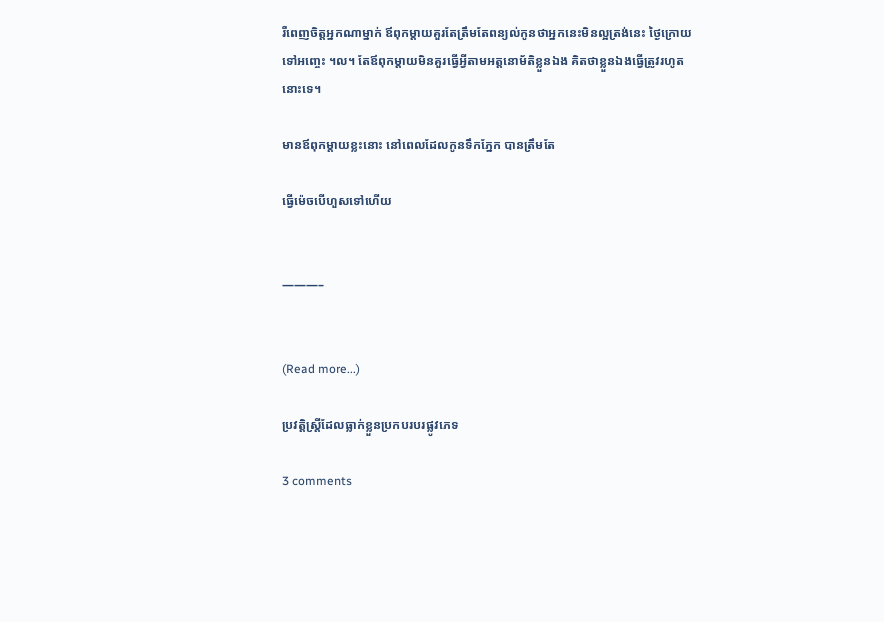រឺពេញចិត្តអ្នកណាម្នាក់ ឪពុកម្តាយគួរតែត្រឹមតែពន្យល់កូនថាអ្នកនេះមិនល្អត្រង់នេះ ថ្ងៃក្រោយទៅអញ្ចេះ ។ល។ តែឪពុកម្តាយមិនគួរធ្វើអ្វីតាមអត្តនោម័តិខ្លួនឯង គិតថាខ្លួនឯងធ្វើត្រូវរហូតនោះទេ។

មានឪពុកម្តាយខ្លះនោះ នៅពេលដែលកូនទឹកភ្នែក បានត្រឹមតែ

ធ្វើម៉េចបើហួសទៅហើយ


———–


(Read more...)

ប្រវត្តិស្រ្តីដែលធ្លាក់ខ្លួនប្រកបរបរផ្លូវភេទ

3 comments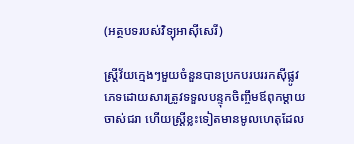(អត្ថបទរបស់វិទ្យុអាស៊ីសេរី)

ស្រ្តីវ័យក្មេងៗមួយចំនួនបានប្រកបរបររកស៊ីផ្លូវភេទដោយសារត្រូវទទួលបន្ទុកចិញ្ចឹមឪពុកម្តាយចាស់ជរា ហើយស្ត្រីខ្លះទៀតមានមូលហេតុដែល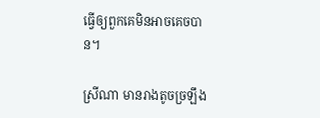ធ្វើឲ្យពួកគេមិនអាចគេចបាន។

ស្រីណា មានរាងតូចច្រឡឹង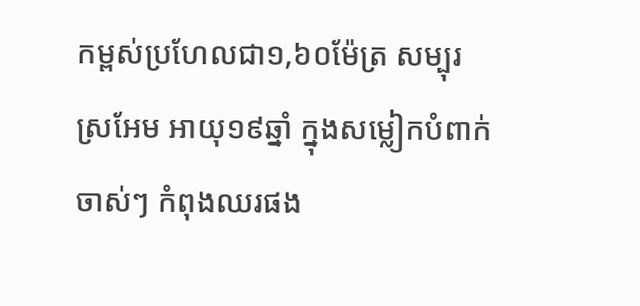កម្ពស់ប្រហែលជា១,៦០ម៉ែត្រ សម្បុរស្រអែម អាយុ១៩ឆ្នាំ ក្នុងសម្លៀកបំពាក់ចាស់ៗ កំពុងឈរផង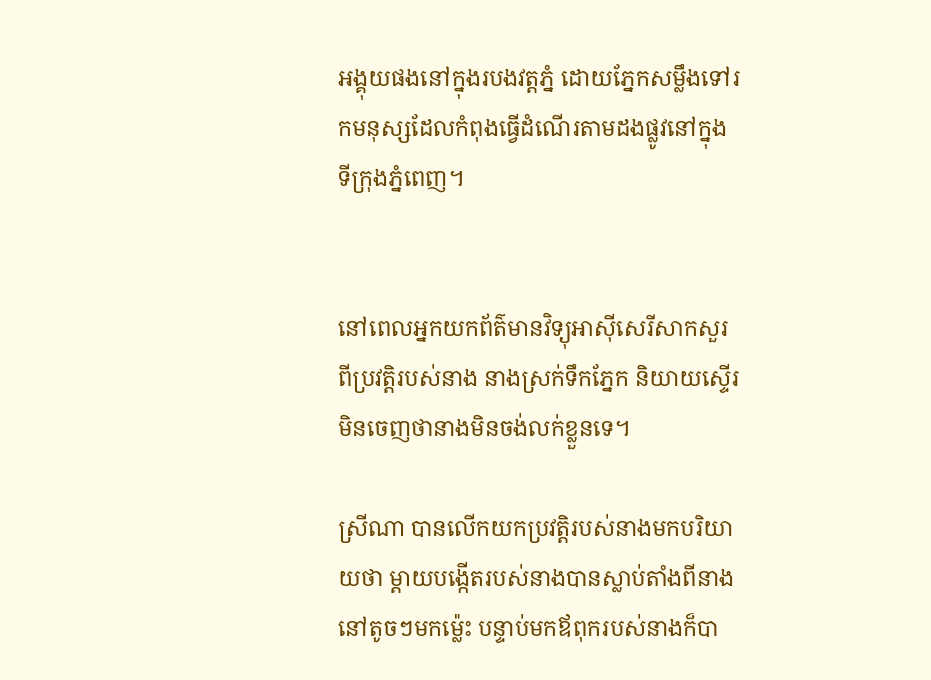អង្គុយផងនៅក្នុងរបងវត្តភ្នំ ដោយភ្នែកសម្លឹងទៅរកមនុស្សដែលកំពុងធ្វើដំណើរតាមដងផ្លូវនៅក្នុងទីក្រុងភ្នំពេញ។


នៅពេលអ្នកយកព័ត៌មានវិទ្យុអាស៊ីសេរីសាកសួរពីប្រវត្តិរបស់នាង នាងស្រក់ទឹកភ្នែក និយាយស្ទើរមិនចេញថានាងមិនចង់លក់ខ្លួនទេ។

ស្រីណា បានលើកយកប្រវត្តិរបស់នាងមកបរិយាយថា ម្តាយបង្កើតរបស់នាងបានស្លាប់តាំងពីនាងនៅតូចៗមកម៉្លេះ បន្ទាប់មកឪពុករបស់នាងក៏បា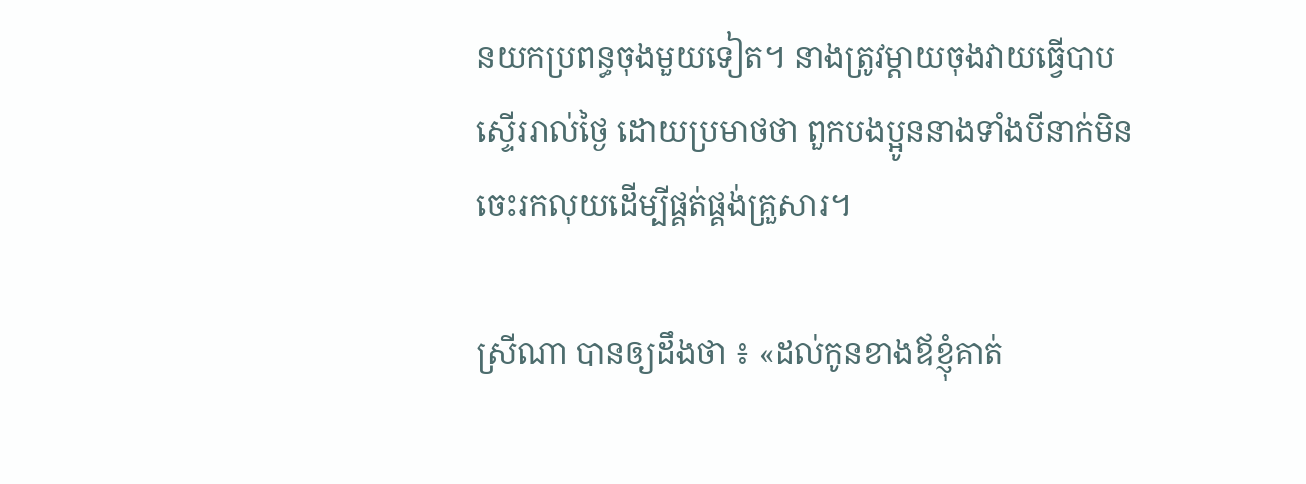នយកប្រពន្ធចុងមួយទៀត។ នាងត្រូវម្តាយចុងវាយធ្វើបាបស្ទើររាល់ថ្ងៃ ដោយប្រមាថថា ពួកបងប្អូននាងទាំងបីនាក់មិនចេះរកលុយដើម្បីផ្គត់ផ្គង់គ្រួសារ។

ស្រីណា បានឲ្យដឹងថា ៖ «ដល់កូនខាងឪខ្ញុំគាត់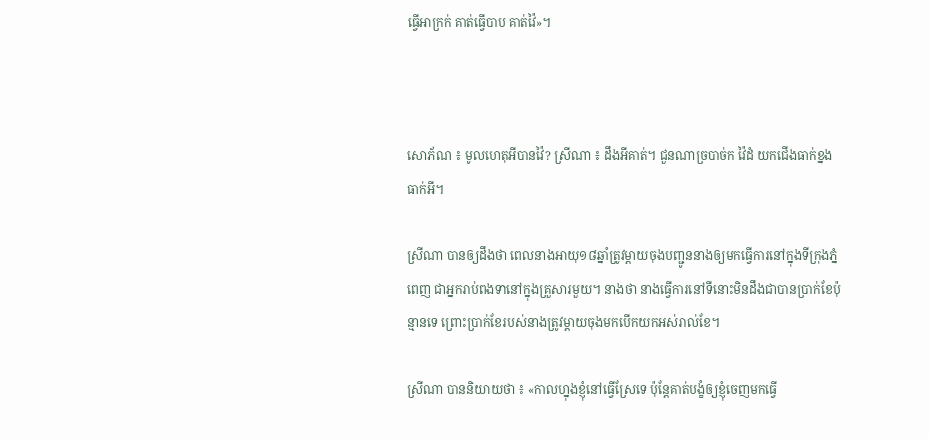ធ្វើអាក្រក់ គាត់ធ្វើបាប គាត់វ៉ៃ»។



សោភ័ណ ៖ មូលហេតុអីបានវ៉ៃ? ស្រីណា ៖ ដឹងអីគាត់។ ជួនណាច្របាច់ក វ៉ៃដំ យកជើងធាក់ខ្នង ធាក់អី។

ស្រីណា បានឲ្យដឹងថា ពេលនាងអាយុ១៨ឆ្នាំត្រូវម្តាយចុងបញ្ជូននាងឲ្យមកធ្វើការនៅក្នុងទីក្រុងភ្នំពេញ ជាអ្នករាប់ពងទានៅក្នុងគ្រួសារមួយ។ នាងថា នាងធ្វើការនៅទីនោះមិនដឹងជាបានប្រាក់ខែប៉ុន្មានទេ ព្រោះប្រាក់ខែរបស់នាងត្រូវម្តាយចុងមកបើកយកអស់រាល់ខែ។

ស្រីណា បាននិយាយថា ៖ «កាលហ្នុងខ្ញុំនៅធ្វើស្រែទេ ប៉ុន្តែគាត់បង្ខំឲ្យខ្ញុំចេញមកធ្វើ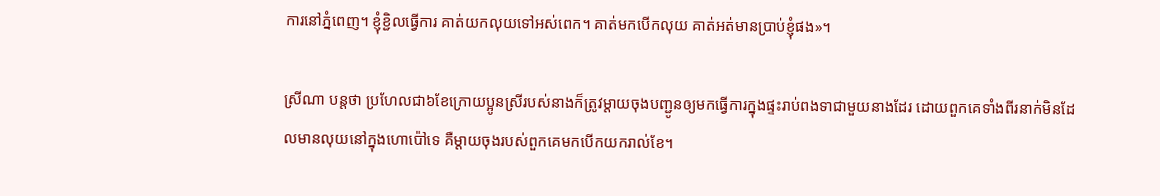ការនៅភ្នំពេញ។ ខ្ញុំខ្ជិលធ្វើការ គាត់យកលុយទៅអស់ពេក។ គាត់មកបើកលុយ គាត់អត់មានប្រាប់ខ្ញុំផង»។

ស្រីណា បន្តថា ប្រហែលជា៦ខែក្រោយប្អូនស្រីរបស់នាងក៏ត្រូវម្តាយចុងបញ្ជូនឲ្យមកធ្វើការក្នុងផ្ទះរាប់ពងទាជាមួយនាងដែរ ដោយពួកគេទាំងពីរនាក់មិនដែលមានលុយនៅក្នុងហោប៉ៅទេ គឺម្តាយចុងរបស់ពួកគេមកបើកយករាល់ខែ។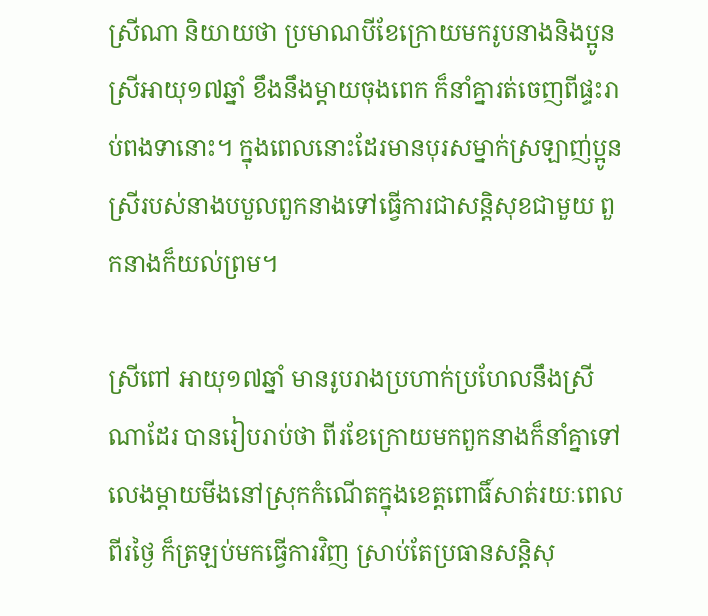ស្រីណា និយាយថា ប្រមាណបីខែក្រោយមករូបនាងនិងប្អូនស្រីអាយុ១៧ឆ្នាំ ខឹងនឹងម្តាយចុងពេក ក៏នាំគ្នារត់ចេញពីផ្ទះរាប់ពងទានោះ។ ក្នុងពេលនោះដែរមានបុរសម្នាក់ស្រឡាញ់ប្អូនស្រីរបស់នាងបបួលពួកនាងទៅធ្វើការជាសន្តិសុខជាមួយ ពួកនាងក៏យល់ព្រម។

ស្រីពៅ អាយុ១៧ឆ្នាំ មានរូបរាងប្រហាក់ប្រហែលនឹងស្រីណាដែរ បានរៀបរាប់ថា ពីរខែក្រោយមកពួកនាងក៏នាំគ្នាទៅលេងម្តាយមីងនៅស្រុកកំណើតក្នុងខេត្តពោធិ៍សាត់រយៈពេលពីរថ្ងៃ ក៏ត្រឡប់មកធ្វើការវិញ ស្រាប់តែប្រធានសន្តិសុ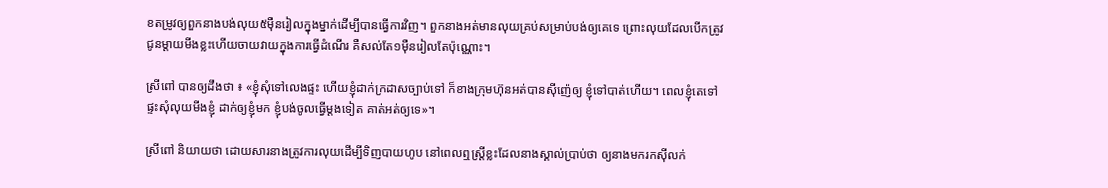ខតម្រូវឲ្យពួកនាងបង់លុយ៥ម៉ឺនរៀលក្នុងម្នាក់ដើម្បីបានធ្វើការវិញ។ ពួកនាងអត់មានលុយគ្រប់សម្រាប់បង់ឲ្យគេទេ ព្រោះលុយដែលបើកត្រូវជូនម្តាយមីងខ្លះហើយចាយវាយក្នុងការធ្វើដំណើរ គឺសល់តែ១ម៉ឺនរៀលតែប៉ុណ្ណោះ។

ស្រីពៅ បានឲ្យដឹងថា ៖ «ខ្ញុំសុំទៅលេងផ្ទះ ហើយខ្ញុំដាក់ក្រដាសច្បាប់ទៅ ក៏ខាងក្រុមហ៊ុនអត់បានស៊ីញ៉េឲ្យ ខ្ញុំទៅបាត់ហើយ។ ពេលខ្ញុំតេទៅផ្ទះសុំលុយមីងខ្ញុំ ដាក់ឲ្យខ្ញុំមក ខ្ញុំបង់ចូលធ្វើម្ដងទៀត គាត់អត់ឲ្យទេ»។

ស្រីពៅ និយាយថា ដោយសារនាងត្រូវការលុយដើម្បីទិញបាយហូប នៅពេលឮស្ត្រីខ្លះដែលនាងស្គាល់ប្រាប់ថា ឲ្យនាងមករកស៊ីលក់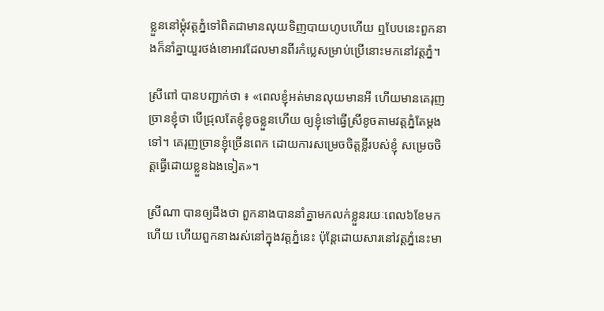ខ្លួននៅម្តុំវត្តភ្នំទៅពិតជាមានលុយទិញបាយហូបហើយ ឮបែបនេះពួកនាងក៏នាំគ្នាយួរថង់ខោអាវដែលមានពីរកំប្លេសម្រាប់ប្រើនោះមកនៅវត្តភ្នំ។

ស្រីពៅ បានបញ្ជាក់ថា ៖ «ពេលខ្ញុំអត់មានលុយមានអី ហើយមានគេរុញច្រានខ្ញុំថា បើជ្រុលតែខ្ញុំខូចខ្លួនហើយ ឲ្យខ្ញុំទៅធ្វើស្រីខូចតាមវត្តភ្នំតែម្ដងទៅ។ គេរុញច្រានខ្ញុំច្រើនពេក ដោយការសម្រេចចិត្តខ្លីរបស់ខ្ញុំ សម្រេចចិត្តធ្វើដោយខ្លួនឯងទៀត»។

ស្រីណា បានឲ្យដឹងថា ពួកនាងបាននាំគ្នាមកលក់ខ្លួនរយៈពេល៦ខែមកហើយ ហើយពួកនាងរស់នៅក្នុងវត្តភ្នំនេះ ប៉ុន្តែដោយសារនៅវត្តភ្នំនេះមា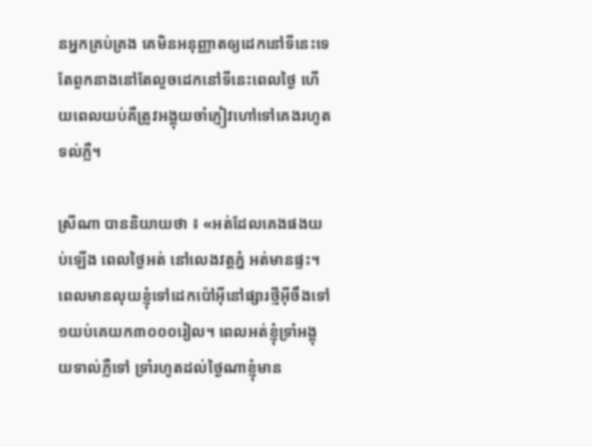នអ្នកគ្រប់គ្រង គេមិនអនុញ្ញាតឲ្យដេកនៅទីនេះទេ តែពួកនាងនៅតែលួចដេកនៅទីនេះពេលថ្ងៃ ហើយពេលយប់គឺត្រូវអង្គុយចាំភ្ញៀវហៅទៅគេងរហូតទល់ភ្លឺ។

ស្រីណា បាននិយាយថា ៖ «អត់ដែលគេងផងយប់ឡើង ពេលថ្ងៃអត់ នៅលេងវត្តភ្នំ អត់មានផ្ទះ។ ពេលមានលុយខ្ញុំទៅដេកប៉ៅអ៊ីនៅផ្សារថ្មីអ៊ីចឹងទៅ ១យប់គេយក៣០០០រៀល។ ពេលអត់ខ្ញុំទ្រាំអង្គុយទាល់ភ្លឺទៅ ទ្រាំរហូតដល់ថ្ងៃណាខ្ញុំមាន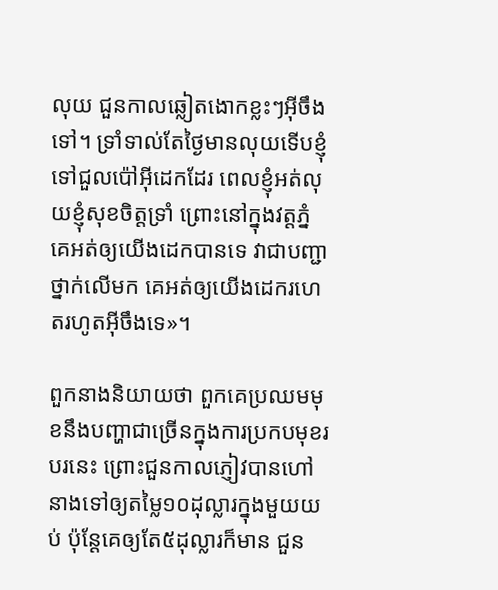លុយ ជួនកាលឆ្លៀតងោកខ្លះៗអ៊ីចឹងទៅ។ ទ្រាំទាល់តែថ្ងៃមានលុយទើបខ្ញុំទៅជួលប៉ៅអ៊ីដេកដែរ ពេលខ្ញុំអត់លុយខ្ញុំសុខចិត្តទ្រាំ ព្រោះនៅក្នុងវត្តភ្នំ គេអត់ឲ្យយើងដេកបានទេ វាជាបញ្ជាថ្នាក់លើមក គេអត់ឲ្យយើងដេករហេតរហូតអ៊ីចឹងទេ»។

ពួកនាងនិយាយថា ពួកគេប្រឈមមុខនឹងបញ្ហាជាច្រើនក្នុងការប្រកបមុខរបរនេះ ព្រោះជួនកាលភ្ញៀវបានហៅនាងទៅឲ្យតម្លៃ១០ដុល្លារក្នុងមួយយប់ ប៉ុន្តែគេឲ្យតែ៥ដុល្លារក៏មាន ជួន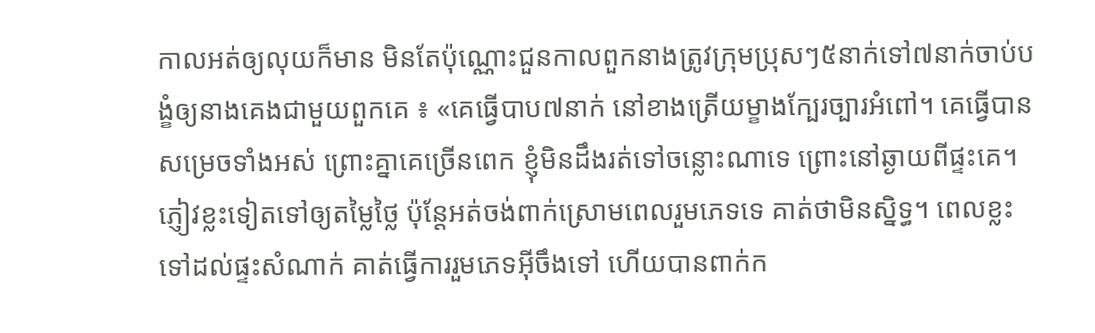កាលអត់ឲ្យលុយក៏មាន មិនតែប៉ុណ្ណោះជួនកាលពួកនាងត្រូវក្រុមប្រុសៗ៥នាក់ទៅ៧នាក់ចាប់បង្ខំឲ្យនាងគេងជាមួយពួកគេ ៖ «គេធ្វើបាប៧នាក់ នៅខាងត្រើយម្ខាងក្បែរច្បារអំពៅ។ គេធ្វើបានសម្រេចទាំងអស់ ព្រោះគ្នាគេច្រើនពេក ខ្ញុំមិនដឹងរត់ទៅចន្លោះណាទេ ព្រោះនៅឆ្ងាយពីផ្ទះគេ។ ភ្ញៀវខ្លះទៀតទៅឲ្យតម្លៃថ្លៃ ប៉ុន្តែអត់ចង់ពាក់ស្រោមពេលរួមភេទទេ គាត់ថាមិនស្និទ្ធ។ ពេលខ្លះទៅដល់ផ្ទះសំណាក់ គាត់ធ្វើការរួមភេទអ៊ីចឹងទៅ ហើយបានពាក់ក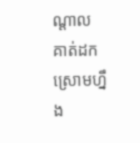ណ្ដាល គាត់ដកស្រោមហ្នឹង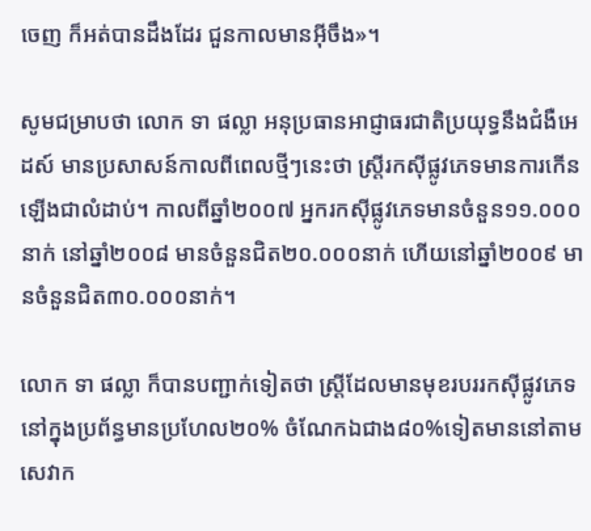ចេញ ក៏អត់បានដឹងដែរ ជួនកាលមានអ៊ីចឹង»។

សូមជម្រាបថា លោក ទា ផល្លា អនុប្រធានអាជ្ញាធរជាតិប្រយុទ្ធនឹងជំងឺអេដស៍ មានប្រសាសន៍កាលពីពេលថ្មីៗនេះថា ស្រ្តីរកស៊ីផ្លូវភេទមានការកើនឡើងជាលំដាប់។ កាលពីឆ្នាំ២០០៧ អ្នករកស៊ីផ្លូវភេទមានចំនួន១១.០០០នាក់ នៅឆ្នាំ២០០៨ មានចំនួនជិត២០.០០០នាក់ ហើយនៅឆ្នាំ២០០៩ មានចំនួនជិត៣០.០០០នាក់។

លោក ទា ផល្លា ក៏បានបញ្ជាក់ទៀតថា ស្រ្តីដែលមានមុខរបររកស៊ីផ្លូវភេទនៅក្នុងប្រព័ន្ធមានប្រហែល២០% ចំណែកឯជាង៨០%ទៀតមាននៅតាមសេវាក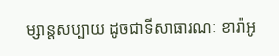ម្សាន្តសប្បាយ ដូចជាទីសាធារណៈ ខារ៉ាអូ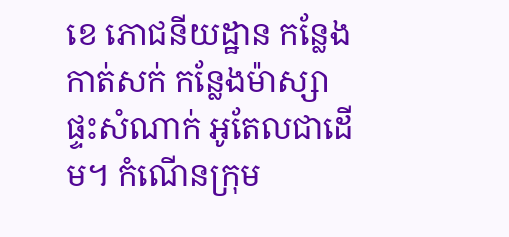ខេ ភោជនីយដ្ឋាន កន្លែងកាត់សក់ កន្លែងម៉ាស្សា ផ្ទះសំណាក់ អូតែលជាដើម។ កំណើនក្រុម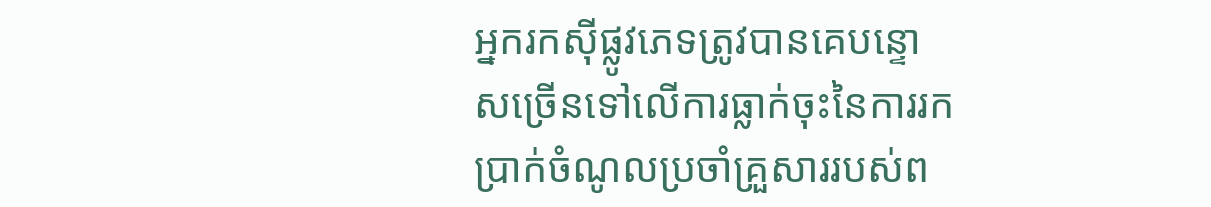អ្នករកស៊ីផ្លូវភេទត្រូវបានគេបន្ទោសច្រើនទៅលើការធ្លាក់ចុះនៃការរកប្រាក់ចំណូលប្រចាំគ្រួសាររបស់ព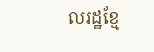លរដ្ឋខ្មែ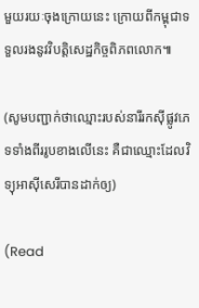មួយរយៈចុងក្រោយនេះ ក្រោយពីកម្ពុជាទទួលរងនូវវិបត្តិសេដ្ឋកិច្ចពិភពលោក៕

(សូមបញ្ជាក់ថាឈ្មោះរបស់នារីរកស៊ីផ្លូវភេទទាំងពីររូបខាងលើនេះ គឺជាឈ្មោះដែលវិទ្យុអាស៊ីសេរីបានដាក់ឲ្យ)

(Read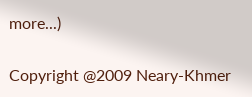more...)

Copyright @2009 Neary-Khmer